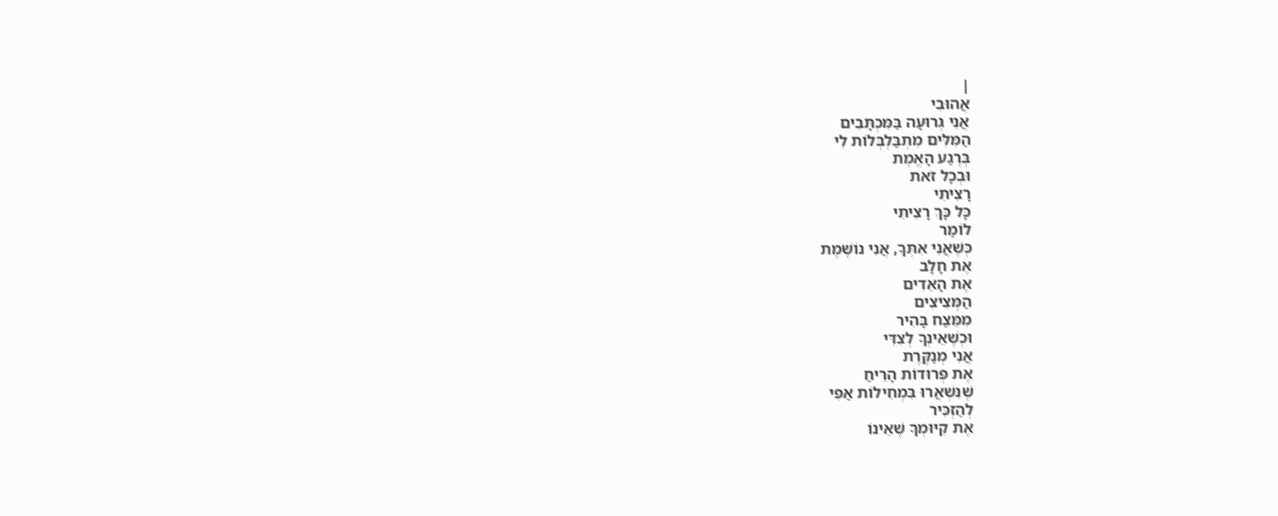|
אֲהוּבִי
אֲנִי גְּרוּעָה בַּמִּכְתָּבִים
הַמִּלִּים מִתְבַּלְבְּלוֹת לִי
בְּרֶגַע הָאֱמֶת
וּבְכָל זֹאת
רָצִיתִי
כָּל כָּךְ רָצִיתִי
לוֹמַר
כְּשֶׁאֲנִי אִתְּךָ, אֲנִי נוֹשֶׁמֶת
אֶת חָלָב
אֶת הָאֵדִים
הַמְּצִיצִים
מִמֵּצַח בָּהִיר
וּכְשֶׁאֵינְךָ לְצִדִּי
אֲנִי מְנַקֶּרֶת
אֶת פְּרוּדוֹת הָרֵיחַ
שֶׁנִּשְׁאֲרוּ בִּמְחִילוֹת אַפִּי
לְהַזְכִּיר
אֶת קִיּוּמְךָ שֶׁאֵינוֹ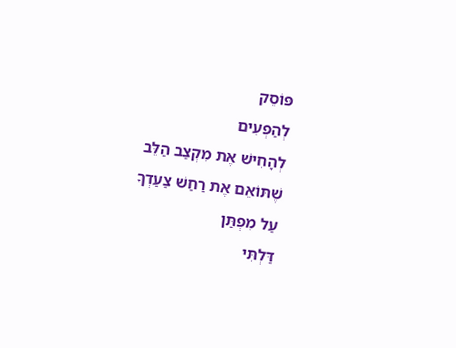פּוֹסֵק
לְהַפְעִים
לְהָחִישׁ אֶת מִקְצַב הַלֵּב
שֶׁתּוֹאֵם אֶת רַחַשׁ צַעַדְךָ
עַל מִפְתַּן
דַּלְתִּי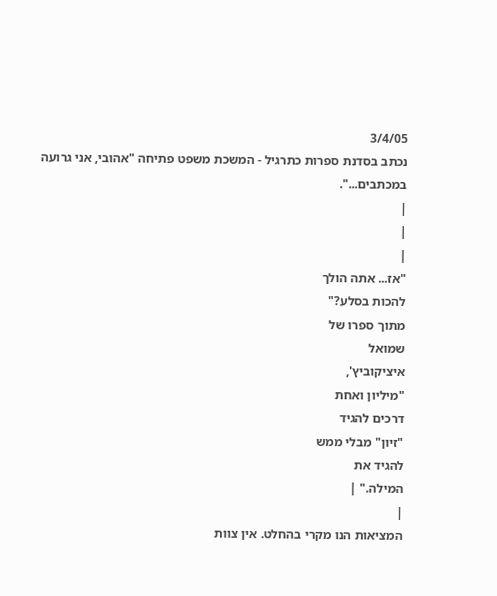3/4/05
נכתב בסדנת ספרות כתרגיל - המשכת משפט פתיחה "אהובי, אני גרועה
במכתבים...".
|
|
|
"אז... אתה הולך
להכות בסלע?"
מתוך ספרו של
שמואל
איציקוביץ',
"מיליון ואחת
דרכים להגיד
"זיון" מבלי ממש
להגיד את
המילה." |
|
המציאות הנו מקרי בהחלט. אין צוות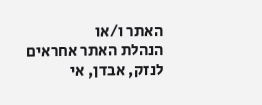האתר ו/או
הנהלת האתר אחראים לנזק, אבדן, אי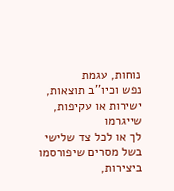נוחות, עגמת
נפש וכיו''ב תוצאות, ישירות או עקיפות, שייגרמו
לך או לכל צד שלישי בשל מסרים שיפורסמו
ביצירות,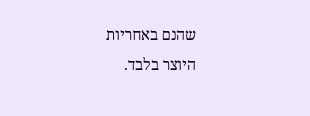שהנם באחריות היוצר בלבד.